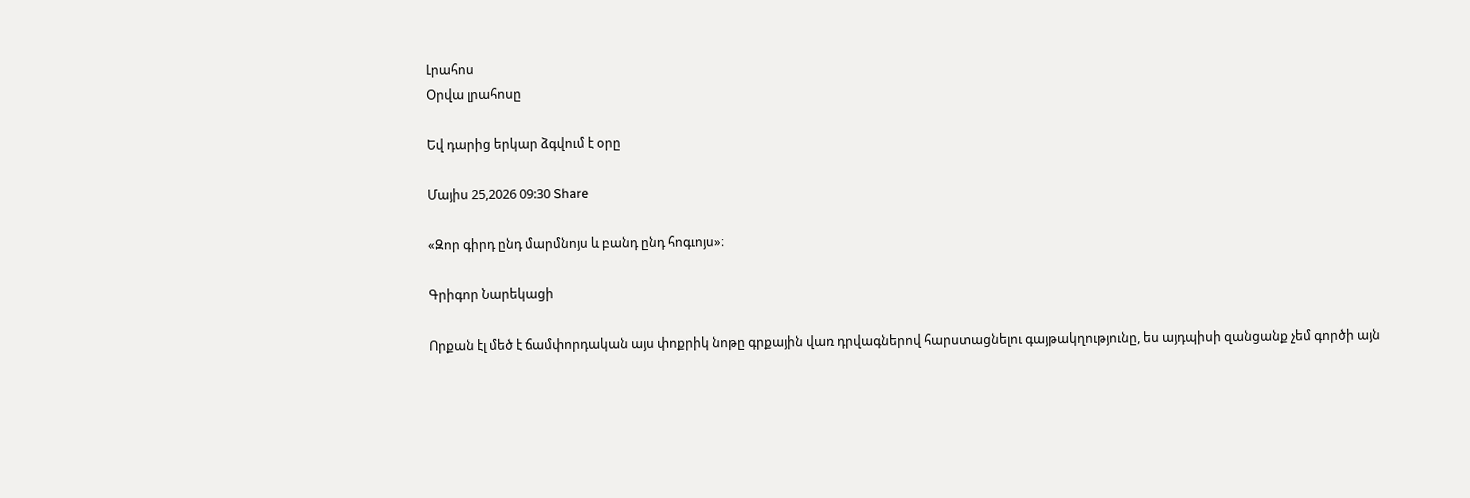Լրահոս
Օրվա լրահոսը

Եվ դարից երկար ձգվում է օրը

Մայիս 25,2026 09:30 Share

«Զոր գիրդ ընդ մարմնոյս և բանդ ընդ հոգւոյս»։

Գրիգոր Նարեկացի

Որքան էլ մեծ է ճամփորդական այս փոքրիկ նոթը գրքային վառ դրվագներով հարստացնելու գայթակղությունը, ես այդպիսի զանցանք չեմ գործի այն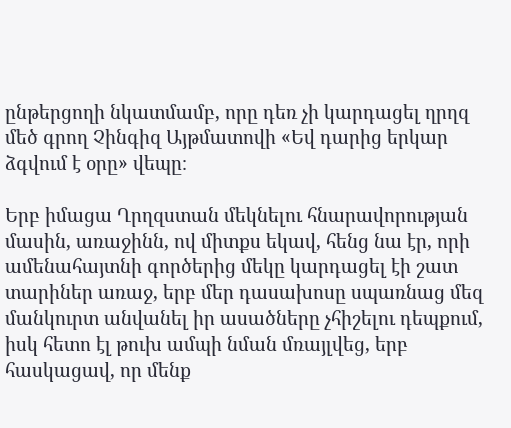ընթերցողի նկատմամբ, որը դեռ չի կարդացել ղրղզ մեծ գրող Չինգիզ Այթմատովի «Եվ դարից երկար ձգվում է օրը» վեպը։

Երբ իմացա Ղրղզստան մեկնելու հնարավորության մասին, առաջինն, ով միտքս եկավ, հենց նա էր, որի ամենահայտնի գործերից մեկը կարդացել էի շատ տարիներ առաջ, երբ մեր դասախոսը սպառնաց մեզ մանկուրտ անվանել իր ասածները չհիշելու դեպքում, իսկ հետո էլ թուխ ամպի նման մռայլվեց, երբ հասկացավ, որ մենք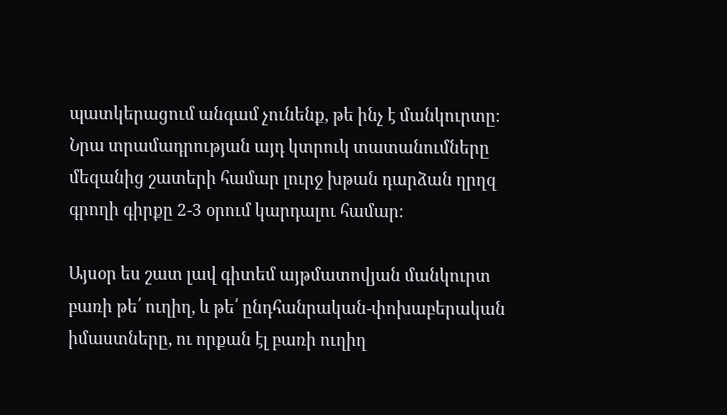պատկերացում անգամ չունենք, թե ինչ է մանկուրտը։ Նրա տրամադրության այդ կտրուկ տատանումները մեզանից շատերի համար լուրջ խթան դարձան ղրղզ գրողի գիրքը 2-3 օրում կարդալու համար։

Այսօր ես շատ լավ գիտեմ այթմատովյան մանկուրտ բառի թե՛ ուղիղ, և թե՛ ընդհանրական-փոխաբերական իմաստները, ու որքան էլ բառի ուղիղ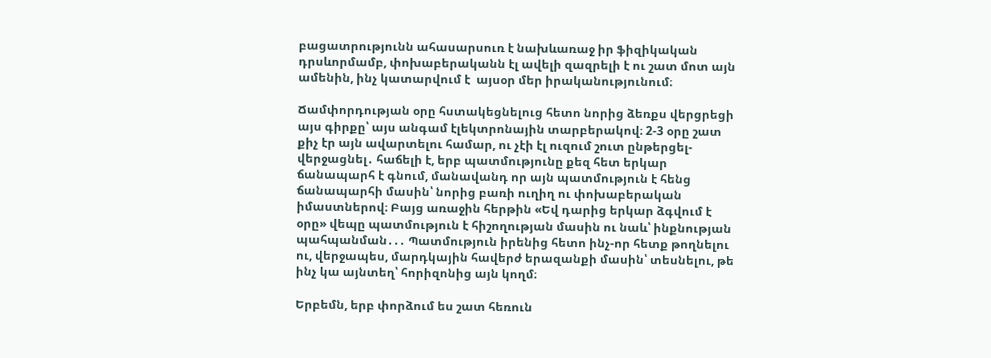բացատրությունն ահասարսուռ է նախևառաջ իր ֆիզիկական դրսևորմամբ, փոխաբերականն էլ ավելի զազրելի է ու շատ մոտ այն ամենին, ինչ կատարվում է  այսօր մեր իրականությունում։

Ճամփորդության օրը հստակեցնելուց հետո նորից ձեռքս վերցրեցի այս գիրքը՝ այս անգամ էլեկտրոնային տարբերակով։ 2-3 օրը շատ քիչ էր այն ավարտելու համար, ու չէի էլ ուզում շուտ ընթերցել-վերջացնել․ հաճելի է, երբ պատմությունը քեզ հետ երկար ճանապարհ է գնում, մանավանդ որ այն պատմություն է հենց ճանապարհի մասին՝ նորից բառի ուղիղ ու փոխաբերական իմաստներով։ Բայց առաջին հերթին «Եվ դարից երկար ձգվում է օրը» վեպը պատմություն է հիշողության մասին ու նաև՝ ինքնության պահպանման․․․ Պատմություն իրենից հետո ինչ-որ հետք թողնելու ու, վերջապես, մարդկային հավերժ երազանքի մասին՝ տեսնելու, թե ինչ կա այնտեղ՝ հորիզոնից այն կողմ։

Երբեմն, երբ փորձում ես շատ հեռուն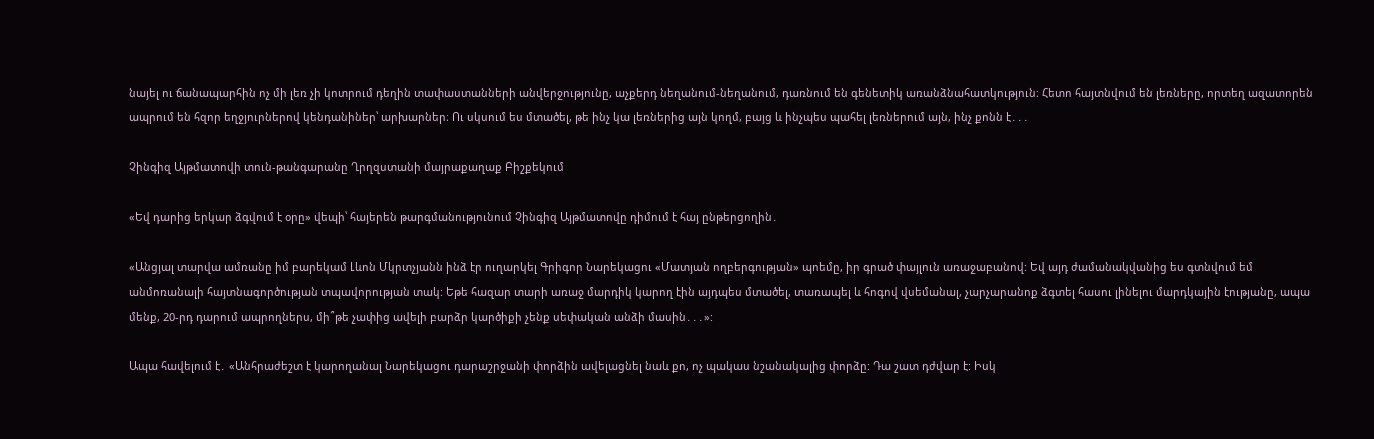նայել ու ճանապարհին ոչ մի լեռ չի կոտրում դեղին տափաստանների անվերջությունը, աչքերդ նեղանում-նեղանում, դառնում են գենետիկ առանձնահատկություն։ Հետո հայտնվում են լեռները, որտեղ ազատորեն ապրում են հզոր եղջյուրներով կենդանիներ՝ արխարներ։ Ու սկսում ես մտածել, թե ինչ կա լեռներից այն կողմ, բայց և ինչպես պահել լեռներում այն, ինչ քոնն է․․․

Չինգիզ Այթմատովի տուն-թանգարանը Ղրղզստանի մայրաքաղաք Բիշքեկում

«Եվ դարից երկար ձգվում է օրը» վեպի՝ հայերեն թարգմանությունում Չինգիզ Այթմատովը դիմում է հայ ընթերցողին․

«Անցյալ տարվա ամռանը իմ բարեկամ Լևոն Մկրտչյանն ինձ էր ուղարկել Գրիգոր Նարեկացու «Մատյան ողբերգության» պոեմը, իր գրած փայլուն առաջաբանով: Եվ այդ ժամանակվանից ես գտնվում եմ անմոռանալի հայտնագործության տպավորության տակ: Եթե հազար տարի առաջ մարդիկ կարող էին այդպես մտածել, տառապել և հոգով վսեմանալ, չարչարանոք ձգտել հասու լինելու մարդկային էությանը, ապա մենք, 20-րդ դարում ապրողներս, մի՞թե չափից ավելի բարձր կարծիքի չենք սեփական անձի մասին․․․»:

Ապա հավելում է․ «Անհրաժեշտ է կարողանալ Նարեկացու դարաշրջանի փորձին ավելացնել նաև քո, ոչ պակաս նշանակալից փորձը: Դա շատ դժվար է: Իսկ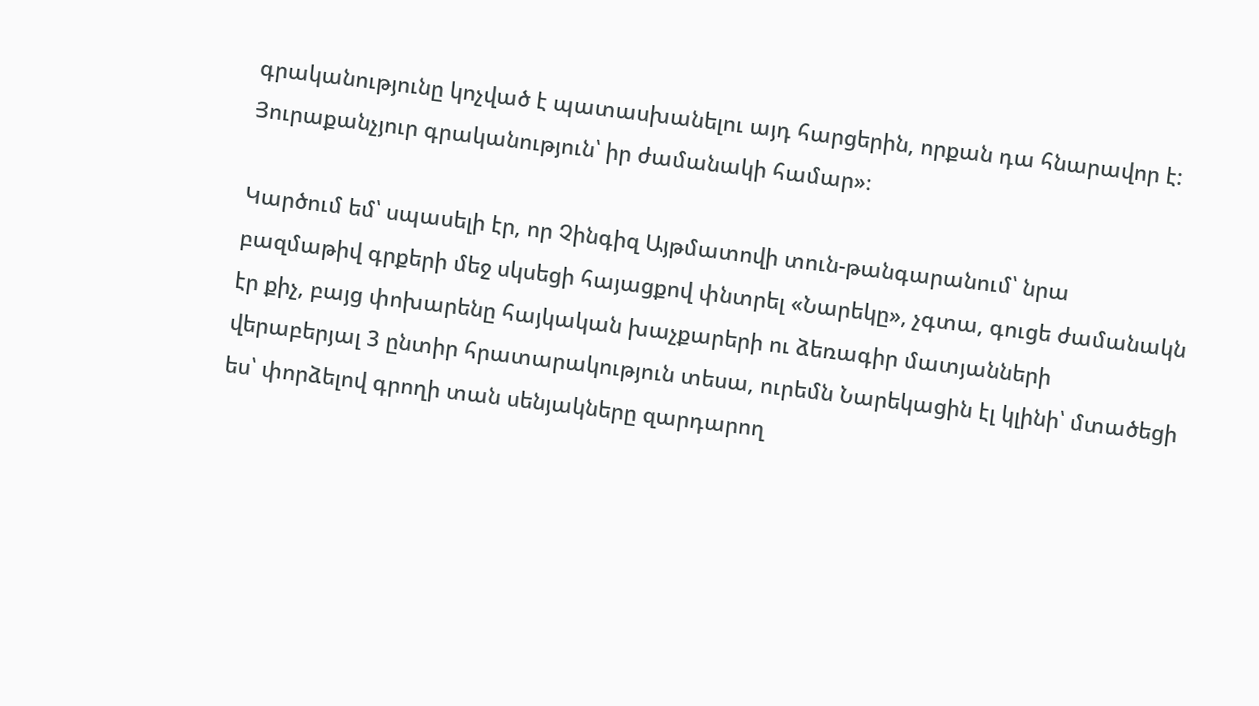գրականությունը կոչված է պատասխանելու այդ հարցերին, որքան դա հնարավոր է: Յուրաքանչյուր գրականություն՝ իր ժամանակի համար»։

Կարծում եմ՝ սպասելի էր, որ Չինգիզ Այթմատովի տուն-թանգարանում՝ նրա բազմաթիվ գրքերի մեջ սկսեցի հայացքով փնտրել «Նարեկը», չգտա, գուցե ժամանակն էր քիչ, բայց փոխարենը հայկական խաչքարերի ու ձեռագիր մատյանների վերաբերյալ 3 ընտիր հրատարակություն տեսա, ուրեմն Նարեկացին էլ կլինի՝ մտածեցի ես՝ փորձելով գրողի տան սենյակները զարդարող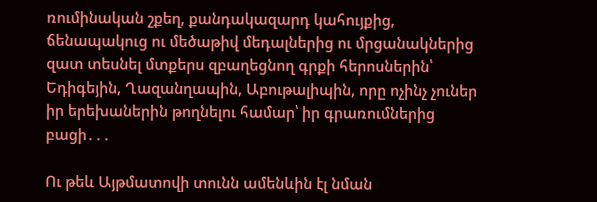ռումինական շքեղ, քանդակազարդ կահույքից, ճենապակուց ու մեծաթիվ մեդալներից ու մրցանակներից զատ տեսնել մտքերս զբաղեցնող գրքի հերոսներին՝ Եդիգեյին, Ղազանղապին, Աբութալիպին, որը ոչինչ չուներ իր երեխաներին թողնելու համար՝ իր գրառումներից բացի․․․

Ու թեև Այթմատովի տունն ամենևին էլ նման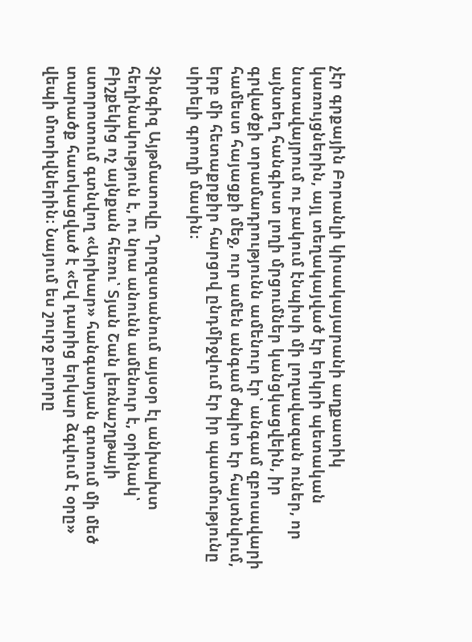չէր գրքային Բորանլի կիսակայարանի աղքատիկ կառույցներին, այլ տեղակայված էր երկրի պետական նստավայրում ու բակում էնպիսի մի լողավազան ուներ, որ այնտեղ հանգիստ լողի մրցումներ կանցկացվեին, իր գրվածքի տրամադրությունն ամենուր էր՝ անգամ զբոսավարի համեստ հայացքի մեջ, ուր ամեն անգամ ժպիտ էր հայտնվում, երբ մի հետաքրքիր հարցով ընդմիջվում էր իր պատմությունը սիրելի գրողի մասին։

Չինգիզ Այթմատովը Ղրղզստանում այսօր էլ անխախտ հեղինակություն է, ու նրա անունն ամենուր է, օրինակ՝ Բիշքեկից ոչ այնքան հեռու՝ Տյան Շան լեռնաշղթայի ստորոտում գտնվող «Արխար» հանգստյան գոտում մի մեծ տարածք հատկացված է «Եվ դարից երկար ձգվում է օրը» վեպի մոտիվներին։ Նայում ես շուրջ բոլորը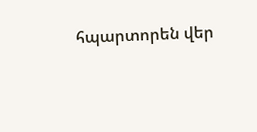հպարտորեն վեր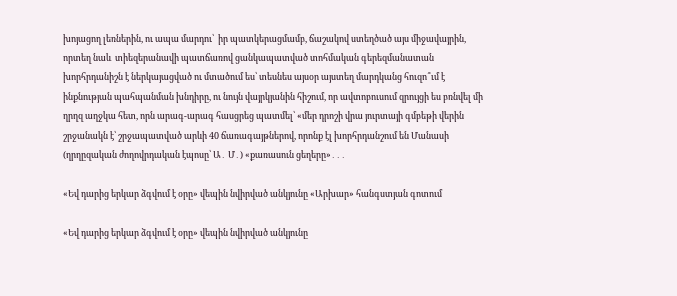խոյացող լեռներին, ու ապա մարդու՝  իր պատկերացմամբ, ճաշակով ստեղծած այս միջավայրին, որտեղ նաև  տիեզերանավի պատճառով ցանկապատված տոհմական գերեզմանատան խորհրդանիշն է ներկայացված ու մտածում ես՝ տեսնես այսօր այստեղ մարդկանց հուզո՞ւմ է ինքնության պահպանման խնդիրը, ու նույն վայրկյանին հիշում, որ ավտոբուսում զրույցի ես բռնվել մի ղրղզ աղջկա հետ, որն արագ-արագ հասցրեց պատմել՝ «մեր դրոշի վրա յուրտայի գմբեթի վերին շրջանակն է՝ շրջապատված արևի 40 ճառագայթներով, որոնք էլ խորհրդանշում են Մանասի (ղրղըզական ժողովրդական էպոսը՝ Ա․ Մ․) «քառասուն ցեղերը»․․․

«Եվ դարից երկար ձգվում է օրը» վեպին նվիրված անկյունը «Արխար» հանգստյան գոտում

«Եվ դարից երկար ձգվում է օրը» վեպին նվիրված անկյունը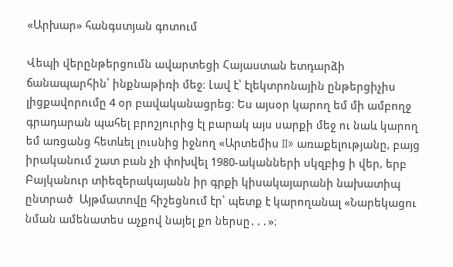«Արխար» հանգստյան գոտում

Վեպի վերընթերցումն ավարտեցի Հայաստան ետդարձի ճանապարհին՝ ինքնաթիռի մեջ։ Լավ է՝ էլեկտրոնային ընթերցիչիս լիցքավորումը 4 օր բավականացրեց։ Ես այսօր կարող եմ մի ամբողջ գրադարան պահել բրոշյուրից էլ բարակ այս սարքի մեջ ու նաև կարող եմ առցանց հետևել լուսնից իջնող «Արտեմիս II» առաքելությանը, բայց իրականում շատ բան չի փոխվել 1980-ականների սկզբից ի վեր, երբ Բայկանուր տիեզերակայանն իր գրքի կիսակայարանի նախատիպ ընտրած  Այթմատովը հիշեցնում էր՝ պետք է կարողանալ «Նարեկացու նման ամենատես աչքով նայել քո ներսը․․․»։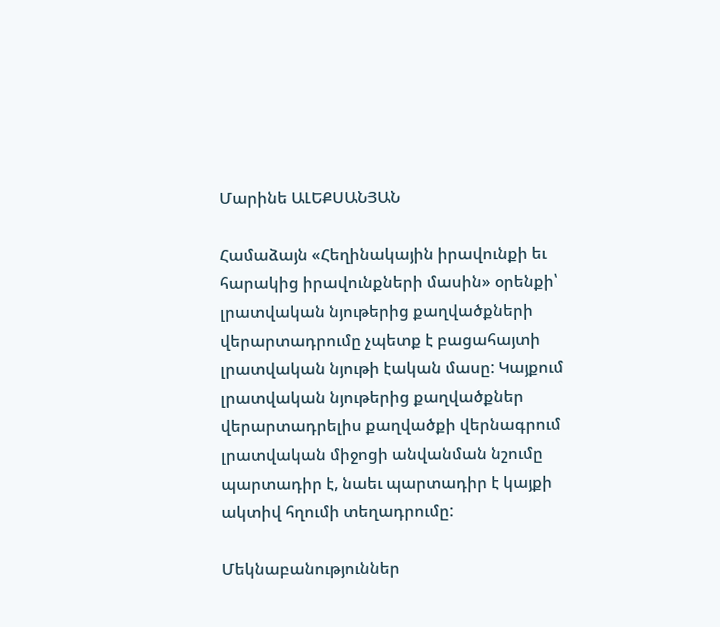Մարինե ԱԼԵՔՍԱՆՅԱՆ

Համաձայն «Հեղինակային իրավունքի եւ հարակից իրավունքների մասին» օրենքի՝ լրատվական նյութերից քաղվածքների վերարտադրումը չպետք է բացահայտի լրատվական նյութի էական մասը: Կայքում լրատվական նյութերից քաղվածքներ վերարտադրելիս քաղվածքի վերնագրում լրատվական միջոցի անվանման նշումը պարտադիր է, նաեւ պարտադիր է կայքի ակտիվ հղումի տեղադրումը:

Մեկնաբանություններ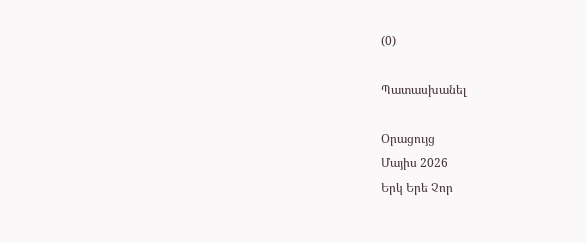(0)

Պատասխանել

Օրացույց
Մայիս 2026
Երկ Երե Չոր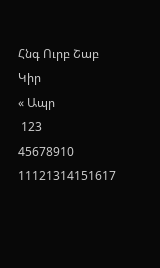Հնգ Ուրբ Շաբ Կիր
« Ապր
 123
45678910
11121314151617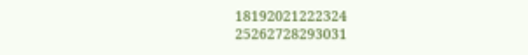18192021222324
25262728293031